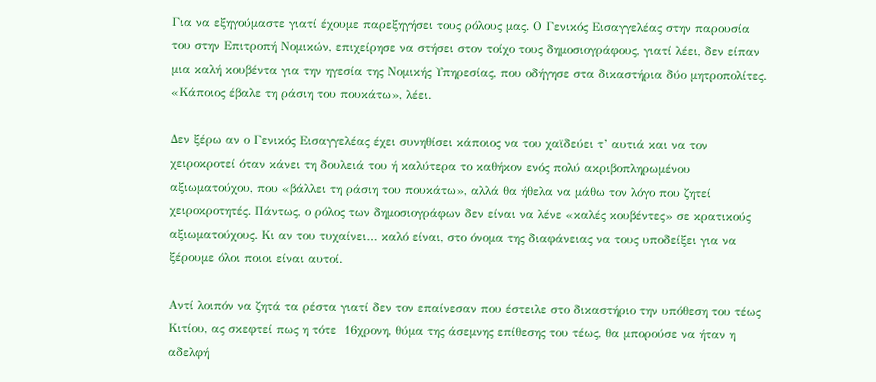Για να εξηγούμαστε γιατί έχουμε παρεξηγήσει τους ρόλους μας. Ο Γενικός Εισαγγελέας στην παρουσία του στην Επιτροπή Νομικών, επιχείρησε να στήσει στον τοίχο τους δημοσιογράφους, γιατί λέει, δεν είπαν μια καλή κουβέντα για την ηγεσία της Νομικής Υπηρεσίας, που οδήγησε στα δικαστήρια δύο μητροπολίτες. «Κάποιος έβαλε τη ράσιη του πουκάτω», λέει.

Δεν ξέρω αν ο Γενικός Εισαγγελέας έχει συνηθίσει κάποιος να του χαϊδεύει τ’ αυτιά και να τον χειροκροτεί όταν κάνει τη δουλειά του ή καλύτερα το καθήκον ενός πολύ ακριβοπληρωμένου αξιωματούχου, που «βάλλει τη ράσιη του πουκάτω», αλλά θα ήθελα να μάθω τον λόγο που ζητεί χειροκροτητές. Πάντως, ο ρόλος των δημοσιογράφων δεν είναι να λένε «καλές κουβέντες» σε κρατικούς αξιωματούχους. Κι αν του τυχαίνει… καλό είναι, στο όνομα της διαφάνειας να τους υποδείξει για να ξέρουμε όλοι ποιοι είναι αυτοί.

Αντί λοιπόν να ζητά τα ρέστα γιατί δεν τον επαίνεσαν που έστειλε στο δικαστήριο την υπόθεση του τέως Κιτίου, ας σκεφτεί πως η τότε  16χρονη, θύμα της άσεμνης επίθεσης του τέως, θα μπορούσε να ήταν η αδελφή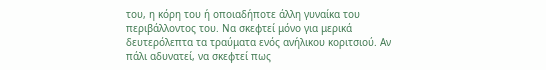του, η κόρη του ή οποιαδήποτε άλλη γυναίκα του περιβάλλοντος του. Να σκεφτεί μόνο για μερικά δευτερόλεπτα τα τραύματα ενός ανήλικου κοριτσιού. Αν πάλι αδυνατεί, να σκεφτεί πως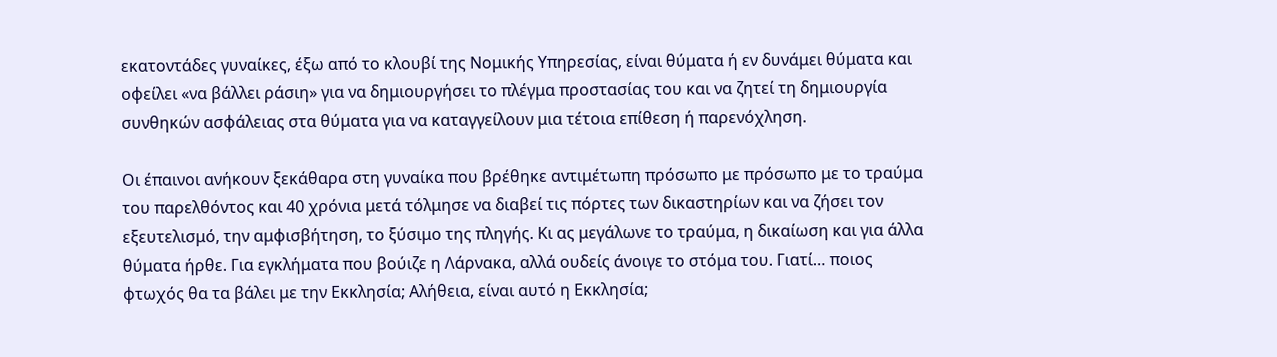εκατοντάδες γυναίκες, έξω από το κλουβί της Νομικής Υπηρεσίας, είναι θύματα ή εν δυνάμει θύματα και οφείλει «να βάλλει ράσιη» για να δημιουργήσει το πλέγμα προστασίας του και να ζητεί τη δημιουργία συνθηκών ασφάλειας στα θύματα για να καταγγείλουν μια τέτοια επίθεση ή παρενόχληση.

Οι έπαινοι ανήκουν ξεκάθαρα στη γυναίκα που βρέθηκε αντιμέτωπη πρόσωπο με πρόσωπο με το τραύμα του παρελθόντος και 40 χρόνια μετά τόλμησε να διαβεί τις πόρτες των δικαστηρίων και να ζήσει τον εξευτελισμό, την αμφισβήτηση, το ξύσιμο της πληγής. Κι ας μεγάλωνε το τραύμα, η δικαίωση και για άλλα θύματα ήρθε. Για εγκλήματα που βούιζε η Λάρνακα, αλλά ουδείς άνοιγε το στόμα του. Γιατί… ποιος φτωχός θα τα βάλει με την Εκκλησία; Αλήθεια, είναι αυτό η Εκκλησία;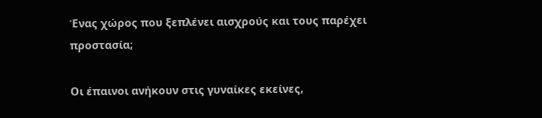Ένας χώρος που ξεπλένει αισχρούς και τους παρέχει προστασία;

Οι έπαινοι ανήκουν στις γυναίκες εκείνες,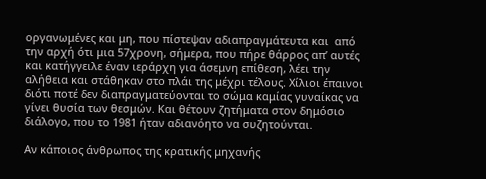οργανωμένες και μη, που πίστεψαν αδιαπραγμάτευτα και  από την αρχή ότι μια 57χρονη, σήμερα, που πήρε θάρρος απ’ αυτές και κατήγγειλε έναν ιεράρχη για άσεμνη επίθεση, λέει την αλήθεια και στάθηκαν στο πλάι της μέχρι τέλους. Χίλιοι έπαινοι διότι ποτέ δεν διαπραγματεύονται το σώμα καμίας γυναίκας να γίνει θυσία των θεσμών. Και θέτουν ζητήματα στον δημόσιο διάλογο, που το 1981 ήταν αδιανόητο να συζητούνται.

Αν κάποιος άνθρωπος της κρατικής μηχανής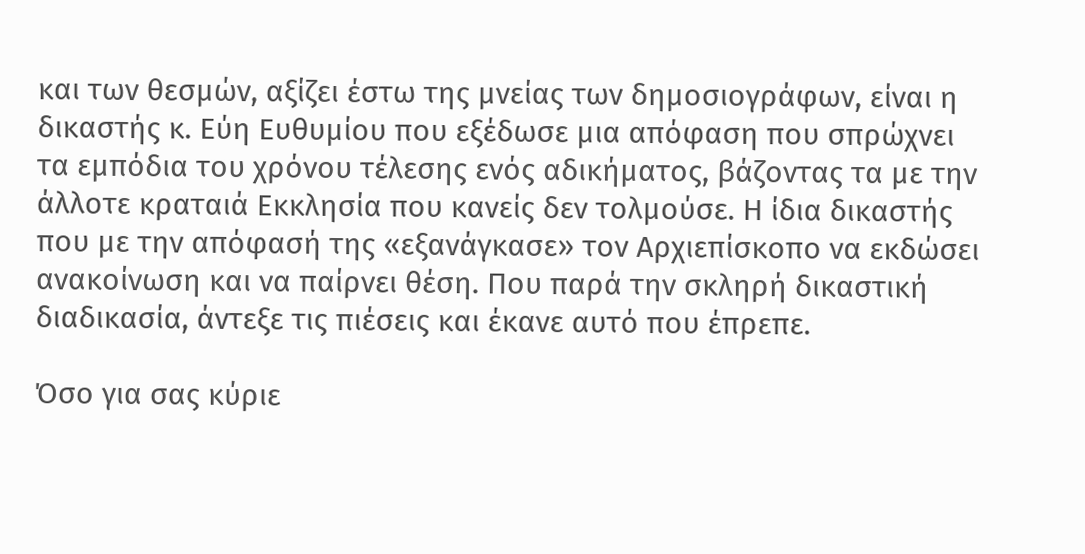και των θεσμών, αξίζει έστω της μνείας των δημοσιογράφων, είναι η δικαστής κ. Εύη Ευθυμίου που εξέδωσε μια απόφαση που σπρώχνει τα εμπόδια του χρόνου τέλεσης ενός αδικήματος, βάζοντας τα με την άλλοτε κραταιά Εκκλησία που κανείς δεν τολμούσε. Η ίδια δικαστής που με την απόφασή της «εξανάγκασε» τον Αρχιεπίσκοπο να εκδώσει ανακοίνωση και να παίρνει θέση. Που παρά την σκληρή δικαστική διαδικασία, άντεξε τις πιέσεις και έκανε αυτό που έπρεπε.

Όσο για σας κύριε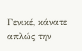Γενικέ, κάνατε απλώς την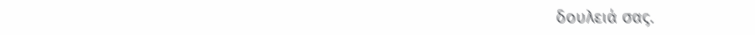δουλειά σας.